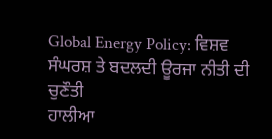Global Energy Policy: ਵਿਸ਼ਵ ਸੰਘਰਸ਼ ਤੇ ਬਦਲਦੀ ਊਰਜਾ ਨੀਤੀ ਦੀ ਚੁਣੌਤੀ
ਹਾਲੀਆ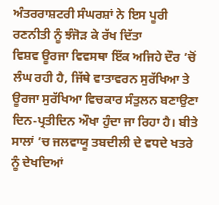ਅੰਤਰਰਾਸ਼ਟਰੀ ਸੰਘਰਸ਼ਾਂ ਨੇ ਇਸ ਪੂਰੀ ਰਣਨੀਤੀ ਨੂੰ ਝੰਜੋੜ ਕੇ ਰੱਖ ਦਿੱਤਾ
ਵਿਸ਼ਵ ਊਰਜਾ ਵਿਵਸਥਾ ਇੱਕ ਅਜਿਹੇ ਦੌਰ ’ਚੋਂ ਲੰਘ ਰਹੀ ਹੈ, ਜਿੱਥੇ ਵਾਤਾਵਰਨ ਸੁਰੱਖਿਆ ਤੇ ਊਰਜਾ ਸੁਰੱਖਿਆ ਵਿਚਕਾਰ ਸੰਤੁਲਨ ਬਣਾਉਣਾ ਦਿਨ-ਪ੍ਰਤੀਦਿਨ ਔਖਾ ਹੁੰਦਾ ਜਾ ਰਿਹਾ ਹੈ। ਬੀਤੇ ਸਾਲਾਂ ’ਚ ਜਲਵਾਯੂ ਤਬਦੀਲੀ ਦੇ ਵਧਦੇ ਖਤਰੇ ਨੂੰ ਦੇਖਦਿਆਂ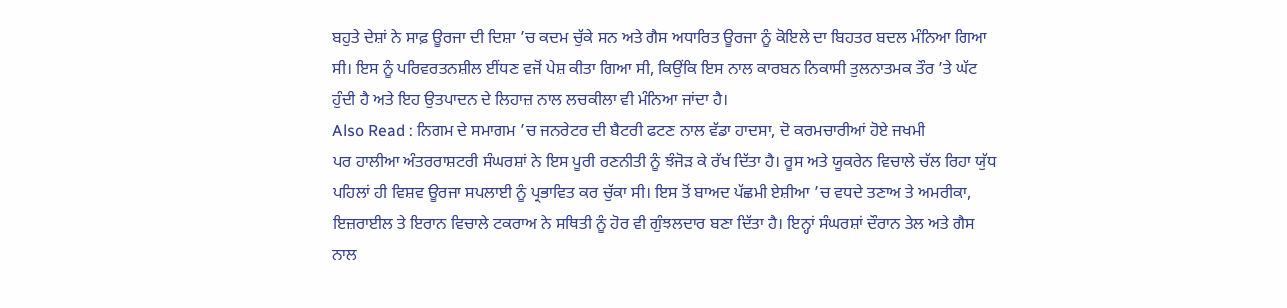ਬਹੁਤੇ ਦੇਸ਼ਾਂ ਨੇ ਸਾਫ਼ ਊਰਜਾ ਦੀ ਦਿਸ਼ਾ ’ਚ ਕਦਮ ਚੁੱਕੇ ਸਨ ਅਤੇ ਗੈਸ ਅਧਾਰਿਤ ਊਰਜਾ ਨੂੰ ਕੋਇਲੇ ਦਾ ਬਿਹਤਰ ਬਦਲ ਮੰਨਿਆ ਗਿਆ ਸੀ। ਇਸ ਨੂੰ ਪਰਿਵਰਤਨਸ਼ੀਲ ਈਂਧਣ ਵਜੋਂ ਪੇਸ਼ ਕੀਤਾ ਗਿਆ ਸੀ, ਕਿਉਂਕਿ ਇਸ ਨਾਲ ਕਾਰਬਨ ਨਿਕਾਸੀ ਤੁਲਨਾਤਮਕ ਤੌਰ ’ਤੇ ਘੱਟ ਹੁੰਦੀ ਹੈ ਅਤੇ ਇਹ ਉਤਪਾਦਨ ਦੇ ਲਿਹਾਜ਼ ਨਾਲ ਲਚਕੀਲਾ ਵੀ ਮੰਨਿਆ ਜਾਂਦਾ ਹੈ।
Also Read : ਨਿਗਮ ਦੇ ਸਮਾਗਮ ’ਚ ਜਨਰੇਟਰ ਦੀ ਬੈਟਰੀ ਫਟਣ ਨਾਲ ਵੱਡਾ ਹਾਦਸਾ, ਦੋ ਕਰਮਚਾਰੀਆਂ ਹੋਏ ਜਖਮੀ
ਪਰ ਹਾਲੀਆ ਅੰਤਰਰਾਸ਼ਟਰੀ ਸੰਘਰਸ਼ਾਂ ਨੇ ਇਸ ਪੂਰੀ ਰਣਨੀਤੀ ਨੂੰ ਝੰਜੋੜ ਕੇ ਰੱਖ ਦਿੱਤਾ ਹੈ। ਰੂਸ ਅਤੇ ਯੂਕਰੇਨ ਵਿਚਾਲੇ ਚੱਲ ਰਿਹਾ ਯੁੱਧ ਪਹਿਲਾਂ ਹੀ ਵਿਸ਼ਵ ਊਰਜਾ ਸਪਲਾਈ ਨੂੰ ਪ੍ਰਭਾਵਿਤ ਕਰ ਚੁੱਕਾ ਸੀ। ਇਸ ਤੋਂ ਬਾਅਦ ਪੱਛਮੀ ਏਸ਼ੀਆ ’ਚ ਵਧਦੇ ਤਣਾਅ ਤੇ ਅਮਰੀਕਾ, ਇਜ਼ਰਾਈਲ ਤੇ ਇਰਾਨ ਵਿਚਾਲੇ ਟਕਰਾਅ ਨੇ ਸਥਿਤੀ ਨੂੰ ਹੋਰ ਵੀ ਗੁੰਝਲਦਾਰ ਬਣਾ ਦਿੱਤਾ ਹੈ। ਇਨ੍ਹਾਂ ਸੰਘਰਸ਼ਾਂ ਦੌਰਾਨ ਤੇਲ ਅਤੇ ਗੈਸ ਨਾਲ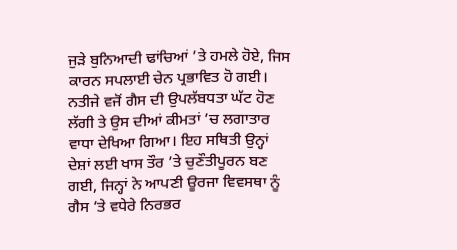ਜੁੜੇ ਬੁਨਿਆਦੀ ਢਾਂਚਿਆਂ ’ਤੇ ਹਮਲੇ ਹੋਏ, ਜਿਸ ਕਾਰਨ ਸਪਲਾਈ ਚੇਨ ਪ੍ਰਭਾਵਿਤ ਹੋ ਗਈ। ਨਤੀਜੇ ਵਜੋਂ ਗੈਸ ਦੀ ਉਪਲੱਬਧਤਾ ਘੱਟ ਹੋਣ ਲੱਗੀ ਤੇ ਉਸ ਦੀਆਂ ਕੀਮਤਾਂ ’ਚ ਲਗਾਤਾਰ ਵਾਧਾ ਦੇਖਿਆ ਗਿਆ। ਇਹ ਸਥਿਤੀ ਉਨ੍ਹਾਂ ਦੇਸ਼ਾਂ ਲਈ ਖਾਸ ਤੌਰ ’ਤੇ ਚੁਣੌਤੀਪੂਰਨ ਬਣ ਗਈ, ਜਿਨ੍ਹਾਂ ਨੇ ਆਪਣੀ ਊਰਜਾ ਵਿਵਸਥਾ ਨੂੰ ਗੈਸ ’ਤੇ ਵਧੇਰੇ ਨਿਰਭਰ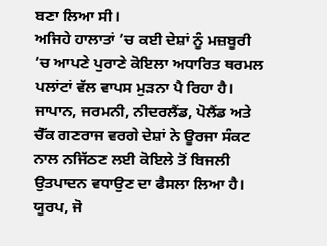ਬਣਾ ਲਿਆ ਸੀ।
ਅਜਿਹੇ ਹਾਲਾਤਾਂ ’ਚ ਕਈ ਦੇਸ਼ਾਂ ਨੂੰ ਮਜ਼ਬੂਰੀ ’ਚ ਆਪਣੇ ਪੁਰਾਣੇ ਕੋਇਲਾ ਅਧਾਰਿਤ ਥਰਮਲ ਪਲਾਂਟਾਂ ਵੱਲ ਵਾਪਸ ਮੁੜਨਾ ਪੈ ਰਿਹਾ ਹੈ। ਜਾਪਾਨ, ਜਰਮਨੀ, ਨੀਦਰਲੈਂਡ, ਪੋਲੈਂਡ ਅਤੇ ਚੈੱਕ ਗਣਰਾਜ ਵਰਗੇ ਦੇਸ਼ਾਂ ਨੇ ਊਰਜਾ ਸੰਕਟ ਨਾਲ ਨਜਿੱਠਣ ਲਈ ਕੋਇਲੇ ਤੋਂ ਬਿਜਲੀ ਉਤਪਾਦਨ ਵਧਾਉਣ ਦਾ ਫੈਸਲਾ ਲਿਆ ਹੈ। ਯੂਰਪ, ਜੋ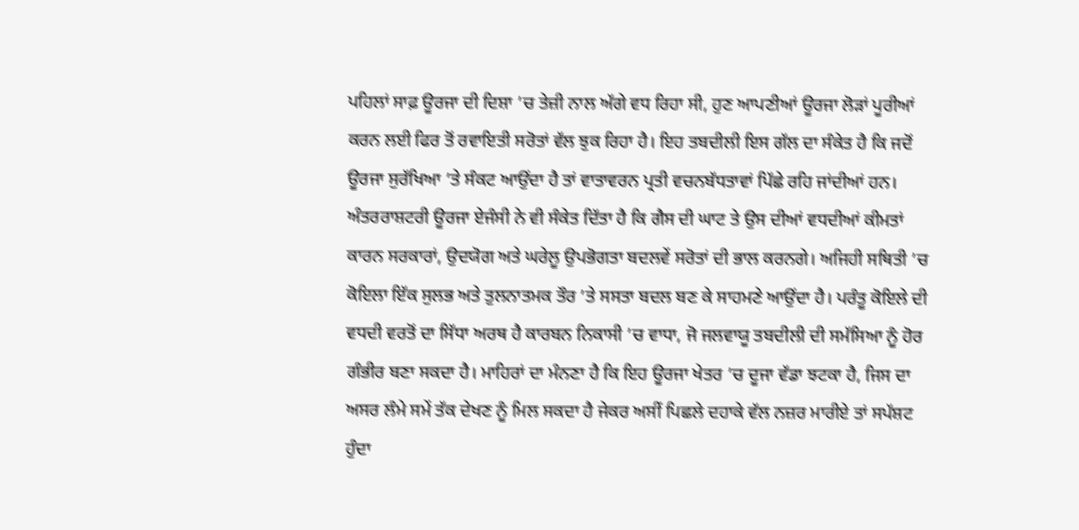ਪਹਿਲਾਂ ਸਾਫ਼ ਊਰਜਾ ਦੀ ਦਿਸ਼ਾ ’ਚ ਤੇਜ਼ੀ ਨਾਲ ਅੱਗੇ ਵਧ ਰਿਹਾ ਸੀ, ਹੁਣ ਆਪਣੀਆਂ ਊਰਜਾ ਲੋੜਾਂ ਪੂਰੀਆਂ ਕਰਨ ਲਈ ਫਿਰ ਤੋਂ ਰਵਾਇਤੀ ਸਰੋਤਾਂ ਵੱਲ ਝੁਕ ਰਿਹਾ ਹੈ। ਇਹ ਤਬਦੀਲੀ ਇਸ ਗੱਲ ਦਾ ਸੰਕੇਤ ਹੈ ਕਿ ਜਦੋਂ ਊਰਜਾ ਸੁਰੱਖਿਆ ’ਤੇ ਸੰਕਟ ਆਉਂਦਾ ਹੈ ਤਾਂ ਵਾਤਾਵਰਨ ਪ੍ਰਤੀ ਵਚਨਬੱਧਤਾਵਾਂ ਪਿੱਛੇ ਰਹਿ ਜਾਂਦੀਆਂ ਹਨ।
ਅੰਤਰਰਾਸ਼ਟਰੀ ਊਰਜਾ ਏਜੰਸੀ ਨੇ ਵੀ ਸੰਕੇਤ ਦਿੱਤਾ ਹੈ ਕਿ ਗੈਸ ਦੀ ਘਾਟ ਤੇ ਉਸ ਦੀਆਂ ਵਧਦੀਆਂ ਕੀਮਤਾਂ ਕਾਰਨ ਸਰਕਾਰਾਂ, ਉਦਯੋਗ ਅਤੇ ਘਰੇਲੂ ਉਪਭੋਗਤਾ ਬਦਲਵੇਂ ਸਰੋਤਾਂ ਦੀ ਭਾਲ ਕਰਨਗੇ। ਅਜਿਹੀ ਸਥਿਤੀ ’ਚ ਕੋਇਲਾ ਇੱਕ ਸੁਲਭ ਅਤੇ ਤੁਲਨਾਤਮਕ ਤੌਰ ’ਤੇ ਸਸਤਾ ਬਦਲ ਬਣ ਕੇ ਸਾਹਮਣੇ ਆਉਂਦਾ ਹੈ। ਪਰੰਤੂ ਕੋਇਲੇ ਦੀ ਵਧਦੀ ਵਰਤੋਂ ਦਾ ਸਿੱਧਾ ਅਰਥ ਹੈ ਕਾਰਬਨ ਨਿਕਾਸੀ ’ਚ ਵਾਧਾ, ਜੋ ਜਲਵਾਯੂ ਤਬਦੀਲੀ ਦੀ ਸਮੱਸਿਆ ਨੂੰ ਹੋਰ ਗੰਭੀਰ ਬਣਾ ਸਕਦਾ ਹੈ। ਮਾਹਿਰਾਂ ਦਾ ਮੰਨਣਾ ਹੈ ਕਿ ਇਹ ਊਰਜਾ ਖੇਤਰ ’ਚ ਦੂਜਾ ਵੱਡਾ ਝਟਕਾ ਹੈ, ਜਿਸ ਦਾ ਅਸਰ ਲੰਮੇ ਸਮੇਂ ਤੱਕ ਦੇਖਣ ਨੂੰ ਮਿਲ ਸਕਦਾ ਹੈ ਜੇਕਰ ਅਸੀਂ ਪਿਛਲੇ ਦਹਾਕੇ ਵੱਲ ਨਜ਼ਰ ਮਾਰੀਏ ਤਾਂ ਸਪੱਸ਼ਟ ਹੁੰਦਾ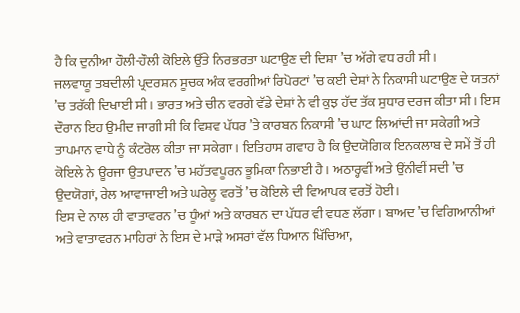ਹੈ ਕਿ ਦੁਨੀਆ ਹੌਲੀ-ਹੌਲੀ ਕੋਇਲੇ ਉੱਤੇ ਨਿਰਭਰਤਾ ਘਟਾਉਣ ਦੀ ਦਿਸ਼ਾ ’ਚ ਅੱਗੇ ਵਧ ਰਹੀ ਸੀ।
ਜਲਵਾਯੂ ਤਬਦੀਲੀ ਪ੍ਰਦਰਸ਼ਨ ਸੂਚਕ ਅੰਕ ਵਰਗੀਆਂ ਰਿਪੋਰਟਾਂ ’ਚ ਕਈ ਦੇਸ਼ਾਂ ਨੇ ਨਿਕਾਸੀ ਘਟਾਉਣ ਦੇ ਯਤਨਾਂ ’ਚ ਤਰੱਕੀ ਦਿਖਾਈ ਸੀ। ਭਾਰਤ ਅਤੇ ਚੀਨ ਵਰਗੇ ਵੱਡੇ ਦੇਸ਼ਾਂ ਨੇ ਵੀ ਕੁਝ ਹੱਦ ਤੱਕ ਸੁਧਾਰ ਦਰਜ ਕੀਤਾ ਸੀ। ਇਸ ਦੌਰਾਨ ਇਹ ਉਮੀਦ ਜਾਗੀ ਸੀ ਕਿ ਵਿਸ਼ਵ ਪੱਧਰ ’ਤੇ ਕਾਰਬਨ ਨਿਕਾਸੀ ’ਚ ਘਾਟ ਲਿਆਂਦੀ ਜਾ ਸਕੇਗੀ ਅਤੇ ਤਾਪਮਾਨ ਵਾਧੇ ਨੂੰ ਕੰਟਰੋਲ ਕੀਤਾ ਜਾ ਸਕੇਗਾ। ਇਤਿਹਾਸ ਗਵਾਹ ਹੈ ਕਿ ਉਦਯੋਗਿਕ ਇਨਕਲਾਬ ਦੇ ਸਮੇਂ ਤੋਂ ਹੀ ਕੋਇਲੇ ਨੇ ਊਰਜਾ ਉਤਪਾਦਨ ’ਚ ਮਹੱਤਵਪੂਰਨ ਭੂਮਿਕਾ ਨਿਭਾਈ ਹੈ। ਅਠਾਰ੍ਹਵੀਂ ਅਤੇ ਉਂਨੀਵੀਂ ਸਦੀ ’ਚ ਉਦਯੋਗਾਂ, ਰੇਲ ਆਵਾਜਾਈ ਅਤੇ ਘਰੇਲੂ ਵਰਤੋਂ ’ਚ ਕੋਇਲੇ ਦੀ ਵਿਆਪਕ ਵਰਤੋਂ ਹੋਈ।
ਇਸ ਦੇ ਨਾਲ ਹੀ ਵਾਤਾਵਰਨ ’ਚ ਧੂੰਆਂ ਅਤੇ ਕਾਰਬਨ ਦਾ ਪੱਧਰ ਵੀ ਵਧਣ ਲੱਗਾ। ਬਾਅਦ ’ਚ ਵਿਗਿਆਨੀਆਂ ਅਤੇ ਵਾਤਾਵਰਨ ਮਾਹਿਰਾਂ ਨੇ ਇਸ ਦੇ ਮਾੜੇ ਅਸਰਾਂ ਵੱਲ ਧਿਆਨ ਖਿੱਚਿਆ,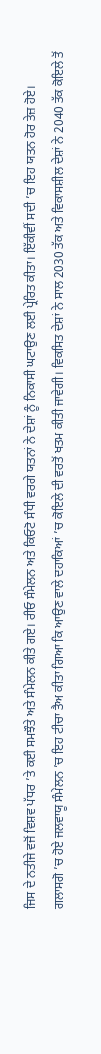ਜਿਸ ਦੇ ਨਤੀਜੇ ਵਜੋਂ ਵਿਸ਼ਵ ਪੱਧਰ ’ਤੇ ਕਈ ਸਮਝੌਤੇ ਅਤੇ ਸੰਮੇਲਨ ਕੀਤੇ ਗਏ। ਰੀਓ ਸੰਮੇਲਨ ਅਤੇ ਕਿਓਟੋ ਸੰਧੀ ਵਰਗੇ ਯਤਨਾਂ ਨੇ ਦੇਸ਼ਾਂ ਨੂੰ ਨਿਕਾਸੀ ਘਟਾਉਣ ਲਈ ਪ੍ਰੇਰਿਤ ਕੀਤਾ। ਇੱਕੀਵੀਂ ਸਦੀ ’ਚ ਇਹ ਯਤਨ ਹੋਰ ਤੇਜ਼ ਹੋਏ। ਗਲਾਸਗੋ ’ਚ ਹੋਏ ਜਲਵਾਯੂ ਸੰਮੇਲਨ ’ਚ ਇਹ ਟੀਚਾ ਤੈਅ ਕੀਤਾ ਗਿਆ ਕਿ ਆਉਣ ਵਾਲੇ ਦਹਾਕਿਆਂ ’ਚ ਕੋਇਲੇ ਦੀ ਵਰਤੋਂ ਖਤਮ ਕੀਤੀ ਜਾਵੇਗੀ। ਵਿਕਸਿਤ ਦੇਸ਼ਾਂ ਨੇ ਸਾਲ 2030 ਤੱਕ ਅਤੇ ਵਿਕਾਸਸ਼ੀਲ ਦੇਸ਼ਾਂ ਨੇ 2040 ਤੱਕ ਕੋਇਲੇ ਤੋਂ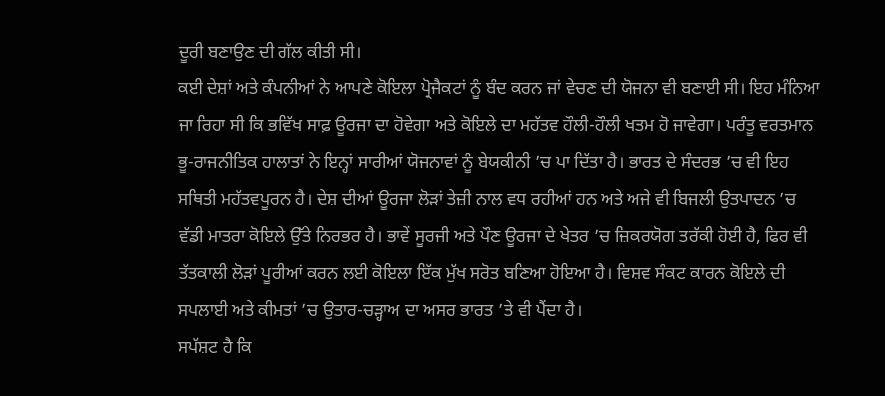ਦੂਰੀ ਬਣਾਉਣ ਦੀ ਗੱਲ ਕੀਤੀ ਸੀ।
ਕਈ ਦੇਸ਼ਾਂ ਅਤੇ ਕੰਪਨੀਆਂ ਨੇ ਆਪਣੇ ਕੋਇਲਾ ਪ੍ਰੋਜੈਕਟਾਂ ਨੂੰ ਬੰਦ ਕਰਨ ਜਾਂ ਵੇਚਣ ਦੀ ਯੋਜਨਾ ਵੀ ਬਣਾਈ ਸੀ। ਇਹ ਮੰਨਿਆ ਜਾ ਰਿਹਾ ਸੀ ਕਿ ਭਵਿੱਖ ਸਾਫ਼ ਊਰਜਾ ਦਾ ਹੋਵੇਗਾ ਅਤੇ ਕੋਇਲੇ ਦਾ ਮਹੱਤਵ ਹੌਲੀ-ਹੌਲੀ ਖਤਮ ਹੋ ਜਾਵੇਗਾ। ਪਰੰਤੂ ਵਰਤਮਾਨ ਭੂ-ਰਾਜਨੀਤਿਕ ਹਾਲਾਤਾਂ ਨੇ ਇਨ੍ਹਾਂ ਸਾਰੀਆਂ ਯੋਜਨਾਵਾਂ ਨੂੰ ਬੇਯਕੀਨੀ ’ਚ ਪਾ ਦਿੱਤਾ ਹੈ। ਭਾਰਤ ਦੇ ਸੰਦਰਭ ’ਚ ਵੀ ਇਹ ਸਥਿਤੀ ਮਹੱਤਵਪੂਰਨ ਹੈ। ਦੇਸ਼ ਦੀਆਂ ਊਰਜਾ ਲੋੜਾਂ ਤੇਜ਼ੀ ਨਾਲ ਵਧ ਰਹੀਆਂ ਹਨ ਅਤੇ ਅਜੇ ਵੀ ਬਿਜਲੀ ਉਤਪਾਦਨ ’ਚ ਵੱਡੀ ਮਾਤਰਾ ਕੋਇਲੇ ਉੱਤੇ ਨਿਰਭਰ ਹੈ। ਭਾਵੇਂ ਸੂਰਜੀ ਅਤੇ ਪੌਣ ਊਰਜਾ ਦੇ ਖੇਤਰ ’ਚ ਜ਼ਿਕਰਯੋਗ ਤਰੱਕੀ ਹੋਈ ਹੈ, ਫਿਰ ਵੀ ਤੱਤਕਾਲੀ ਲੋੜਾਂ ਪੂਰੀਆਂ ਕਰਨ ਲਈ ਕੋਇਲਾ ਇੱਕ ਮੁੱਖ ਸਰੋਤ ਬਣਿਆ ਹੋਇਆ ਹੈ। ਵਿਸ਼ਵ ਸੰਕਟ ਕਾਰਨ ਕੋਇਲੇ ਦੀ ਸਪਲਾਈ ਅਤੇ ਕੀਮਤਾਂ ’ਚ ਉਤਾਰ-ਚੜ੍ਹਾਅ ਦਾ ਅਸਰ ਭਾਰਤ ’ਤੇ ਵੀ ਪੈਂਦਾ ਹੈ।
ਸਪੱਸ਼ਟ ਹੈ ਕਿ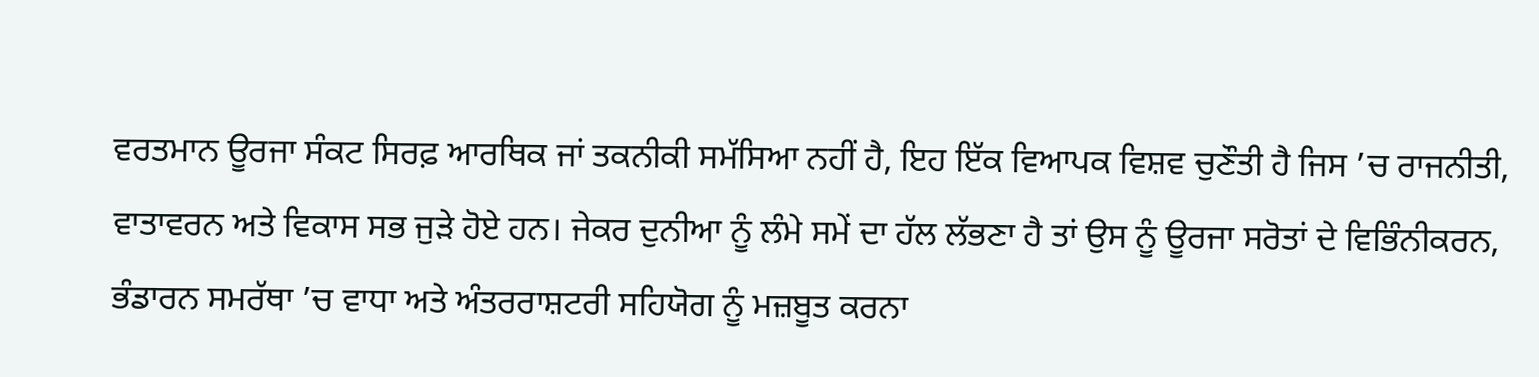ਵਰਤਮਾਨ ਊਰਜਾ ਸੰਕਟ ਸਿਰਫ਼ ਆਰਥਿਕ ਜਾਂ ਤਕਨੀਕੀ ਸਮੱਸਿਆ ਨਹੀਂ ਹੈ, ਇਹ ਇੱਕ ਵਿਆਪਕ ਵਿਸ਼ਵ ਚੁਣੌਤੀ ਹੈ ਜਿਸ ’ਚ ਰਾਜਨੀਤੀ, ਵਾਤਾਵਰਨ ਅਤੇ ਵਿਕਾਸ ਸਭ ਜੁੜੇ ਹੋਏ ਹਨ। ਜੇਕਰ ਦੁਨੀਆ ਨੂੰ ਲੰਮੇ ਸਮੇਂ ਦਾ ਹੱਲ ਲੱਭਣਾ ਹੈ ਤਾਂ ਉਸ ਨੂੰ ਊਰਜਾ ਸਰੋਤਾਂ ਦੇ ਵਿਭਿੰਨੀਕਰਨ, ਭੰਡਾਰਨ ਸਮਰੱਥਾ ’ਚ ਵਾਧਾ ਅਤੇ ਅੰਤਰਰਾਸ਼ਟਰੀ ਸਹਿਯੋਗ ਨੂੰ ਮਜ਼ਬੂਤ ਕਰਨਾ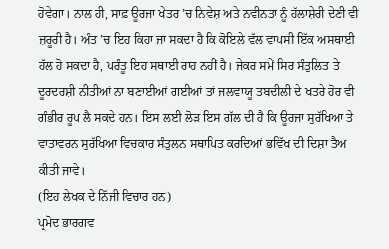ਹੋਵੇਗਾ। ਨਾਲ ਹੀ, ਸਾਫ਼ ਊਰਜਾ ਖੇਤਰ ’ਚ ਨਿਵੇਸ਼ ਅਤੇ ਨਵੀਨਤਾ ਨੂੰ ਹੱਲਾਸ਼ੇਰੀ ਦੇਣੀ ਵੀ ਜ਼ਰੂਰੀ ਹੈ। ਅੰਤ ’ਚ ਇਹ ਕਿਹਾ ਜਾ ਸਕਦਾ ਹੈ ਕਿ ਕੋਇਲੇ ਵੱਲ ਵਾਪਸੀ ਇੱਕ ਅਸਥਾਈ ਹੱਲ ਹੋ ਸਕਦਾ ਹੈ, ਪਰੰਤੂ ਇਹ ਸਥਾਈ ਰਾਹ ਨਹੀਂ ਹੈ। ਜੇਕਰ ਸਮੇਂ ਸਿਰ ਸੰਤੁਲਿਤ ਤੇ ਦੂਰਦਰਸ਼ੀ ਨੀਤੀਆਂ ਨਾ ਬਣਾਈਆਂ ਗਈਆਂ ਤਾਂ ਜਲਵਾਯੂ ਤਬਦੀਲੀ ਦੇ ਖਤਰੇ ਹੋਰ ਵੀ ਗੰਭੀਰ ਰੂਪ ਲੈ ਸਕਦੇ ਹਨ। ਇਸ ਲਈ ਲੋੜ ਇਸ ਗੱਲ ਦੀ ਹੈ ਕਿ ਊਰਜਾ ਸੁਰੱਖਿਆ ਤੇ ਵਾਤਾਵਰਨ ਸੁਰੱਖਿਆ ਵਿਚਕਾਰ ਸੰਤੁਲਨ ਸਥਾਪਿਤ ਕਰਦਿਆਂ ਭਵਿੱਖ ਦੀ ਦਿਸ਼ਾ ਤੈਅ ਕੀਤੀ ਜਾਵੇ।
(ਇਹ ਲੇਖਕ ਦੇ ਨਿੱਜੀ ਵਿਚਾਰ ਹਨ)
ਪ੍ਰਮੋਦ ਭਾਰਗਵ